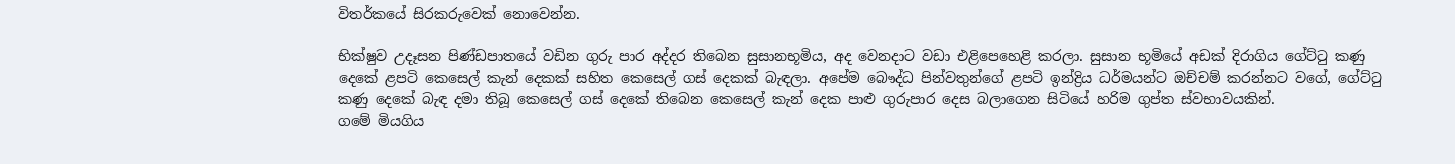විතර්කයේ සිරකරුවෙක් නොවෙන්න.

භික්ෂුව උදෑසන පිණ්ඩපාතයේ වඩින ගුරු පාර අද්දර තිබෙන සුසානභූමිය, අද වෙනදාට වඩා එළිපෙහෙළි කරලා. සුසාන භූමියේ අඩක් දිරාගිය ගේට්ටු කණු දෙකේ ළපටි කෙසෙල් කැන් දෙකක් සහිත කෙසෙල් ගස් දෙකක් බැඳලා. අපේම බෞද්ධ පින්වතුන්ගේ ළපටි ඉන්ද්‍රිය ධර්මයන්ට ඔච්චම් කරන්නට වගේ, ගේට්ටු කණු දෙකේ බැඳ දමා තිබූ කෙසෙල් ගස් දෙකේ තිබෙන කෙසෙල් කැන් දෙක පාළු ගුරුපාර දෙස බලාගෙන සිටියේ හරිම ගුප්ත ස්වභාවයකින්.
ගමේ මියගිය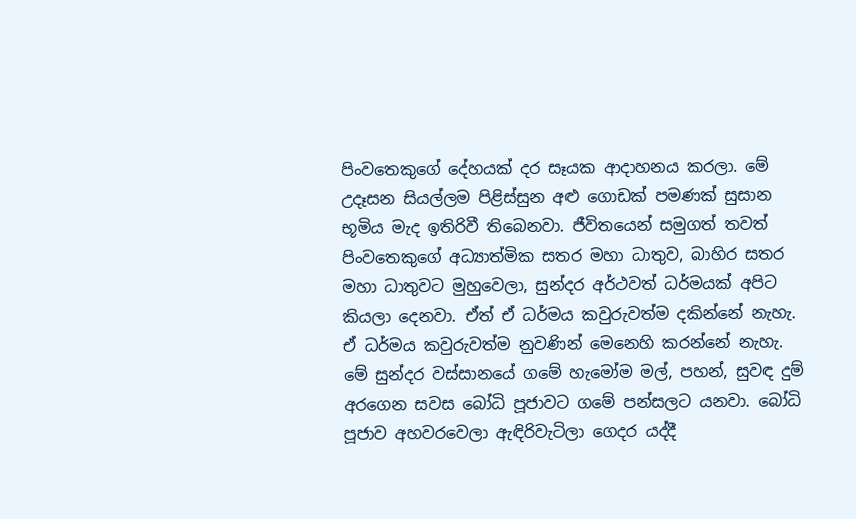පිංවතෙකුගේ දේහයක් දර සෑයක ආදාහනය කරලා. මේ උදෑසන සියල්ලම පිළිස්සුන අළු ගොඩක් පමණක් සුසාන භූමිය මැද ඉතිරිවී තිබෙනවා. ජීවිතයෙන් සමුගත් තවත් පිංවතෙකුගේ අධ්‍යාත්මික සතර මහා ධාතුව, බාහිර සතර මහා ධාතුවට මුහුවෙලා, සුන්දර අර්ථවත් ධර්මයක් අපිට කියලා දෙනවා. ඒත් ඒ ධර්මය කවුරුවත්ම දකින්නේ නැහැ. ඒ ධර්මය කවුරුවත්ම නුවණින් මෙනෙහි කරන්නේ නැහැ. මේ සුන්දර වස්සානයේ ගමේ හැමෝම මල්, පහන්, සුවඳ දුම් අරගෙන සවස බෝධි පූජාවට ගමේ පන්සලට යනවා. බෝධි පූජාව අහවරවෙලා ඇඳිරිවැටිලා ගෙදර යද්දී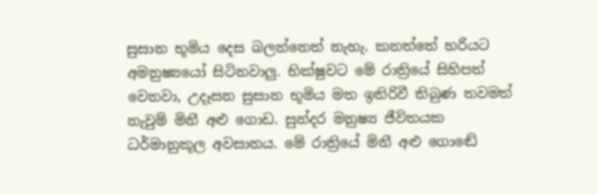සුසාන භූමිය දෙස බලන්නෙත් නැහැ. කනත්තේ හරියට අමනුෂ්‍යයෝ සිටිනවාලු. භික්ෂුවට මේ රාත්‍රියේ සිහිපත් වෙනවා, උදෑසන සුසාන භූමිය මත ඉතිරිවී තිබුණ තවමත් නැවුම් මිනී අළු ගොඩ. සුන්දර මනුෂ්‍ය ජීවිතයක ධර්මානුකූල අවසානය. මේ රාත්‍රියේ මිනී අළු ගොඬේ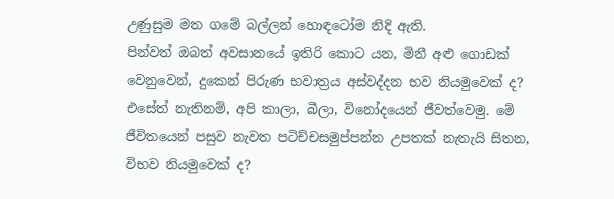උණුසුම මත ගමේ බල්ලන් හොඳටෝම නිදි ඇති.
පින්වත් ඔබත් අවසානයේ ඉතිරි කොට යන, මිනී අළු ගොඩක් වෙනුවෙන්, දුකෙන් පිරුණ භවාත්‍රය අස්වද්දන භව නියමුවෙක් ද? එසේත් නැතිනම්, අපි කාලා, බීලා, විනෝදයෙන් ජීවත්වෙමු. මේ ජීවිතයෙන් පසුව නැවත පටිච්චසමුප්පන්න උපතක් නැතැයි සිතන, විභව නියමුවෙක් ද?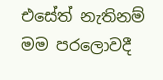එසේත් නැතිනම් මම පරලොවදී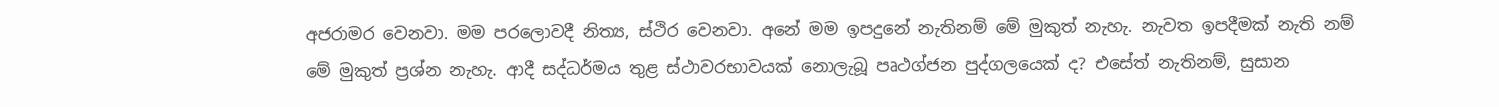අජරාමර වෙනවා. මම පරලොවදී නිත්‍ය, ස්ථිර වෙනවා. අනේ මම ඉපදුනේ නැතිනම් මේ මුකුත් නැහැ. නැවත ඉපදීමක් නැති නම් මේ මුකුත් ප්‍රශ්න නැහැ. ආදී සද්ධර්මය තුළ ස්ථාවරභාවයක් නොලැබූ පෘථග්ජන පුද්ගලයෙක් ද? එසේත් නැතිනම්, සුසාන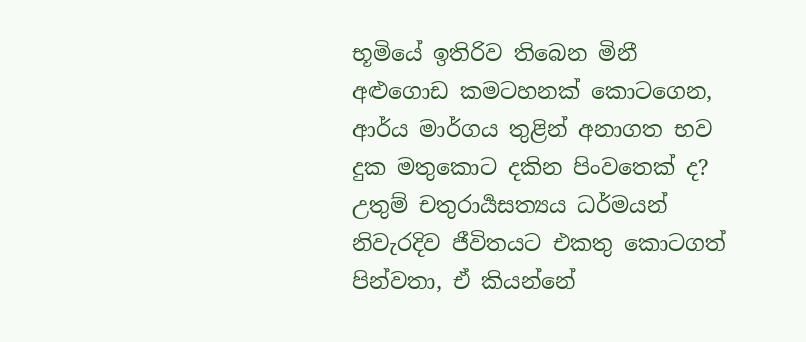භූමියේ ඉතිරිව තිබෙන මිනී අළුගොඩ කමටහනක් කොටගෙන, ආර්ය මාර්ගය තුළින් අනාගත භව දුක මතුකොට දකින පිංවතෙක් ද?
උතුම් චතුරාර්‍යසත්‍යය ධර්මයන් නිවැරදිව ජීවිතයට එකතු කොටගත් පින්වතා, ඒ කියන්නේ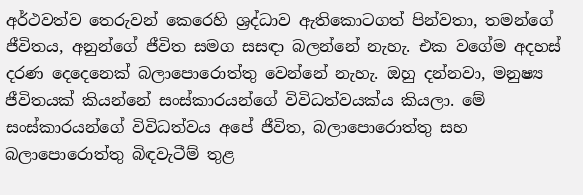අර්ථවත්ව තෙරුවන් කෙරෙහි ශ්‍රද්ධාව ඇතිකොටගත් පින්වතා, තමන්ගේ ජීවිතය, අනුන්ගේ ජීවිත සමග සසඳා බලන්නේ නැහැ. එක වගේම අදහස් දරණ දෙදෙනෙක් බලාපොරොත්තු වෙන්නේ නැහැ. ඔහු දන්නවා, මනුෂ්‍ය ජීවිතයක් කියන්නේ සංස්කාරයන්ගේ විවිධත්වයක්ය කියලා. මේ සංස්කාරයන්ගේ විවිධත්වය අපේ ජීවිත, බලාපොරොත්තු සහ බලාපොරොත්තු බිඳවැටීම් තුළ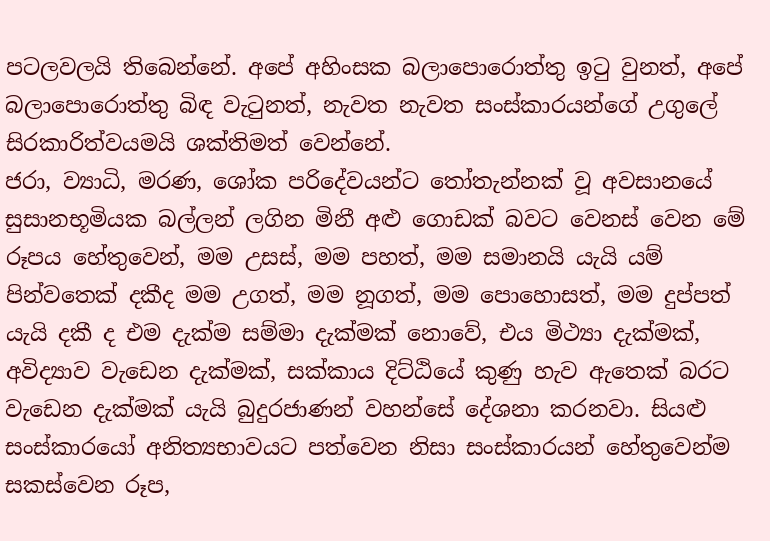පටලවලයි තිබෙන්නේ. අපේ අහිංසක බලාපොරොත්තු ඉටු වුනත්, අපේ බලාපොරොත්තු බිඳ වැටුනත්, නැවත නැවත සංස්කාරයන්ගේ උගුලේ සිරකාරිත්වයමයි ශක්තිමත් වෙන්නේ.
ජරා, ව්‍යාධි, මරණ, ශෝක පරිදේවයන්ට තෝතැන්නක් වූ අවසානයේ සුසානභූමියක බල්ලන් ලගින මිනී අළු ගොඩක් බවට වෙනස් වෙන මේ රූපය හේතුවෙන්, මම උසස්, මම පහත්, මම සමානයි යැයි යම් පින්වතෙක් දකීද මම උගත්, මම නූගත්, මම පොහොසත්, මම දුප්පත් යැයි දකී ද එම දැක්ම සම්මා දැක්මක් නොවේ, එය මිථ්‍යා දැක්මක්, අවිද්‍යාව වැඩෙන දැක්මක්, සක්කාය දිට්ඨියේ කුණු හැව ඇතෙක් බරට වැඩෙන දැක්මක් යැයි බුදුරජාණන් වහන්සේ දේශනා කරනවා. සියළු සංස්කාරයෝ අනිත්‍යභාවයට පත්වෙන නිසා සංස්කාරයන් හේතුවෙන්ම සකස්වෙන රූප,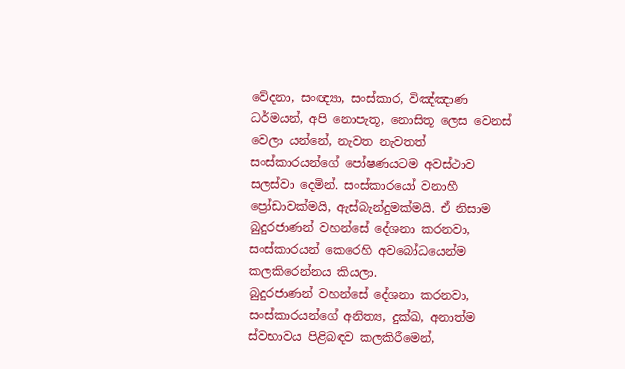වේදනා, සංඥ්‍යා, සංස්කාර, විඤ්ඤාණ ධර්මයන්, අපි නොපැතූ, නොසිතූ ලෙස වෙනස් වෙලා යන්නේ, නැවත නැවතත් සංස්කාරයන්ගේ පෝෂණයටම අවස්ථාව සලස්වා දෙමින්. සංස්කාරයෝ වනාහී ප්‍රෝඩාවක්මයි, ඇස්බැන්දුමක්මයි. ඒ නිසාම බුදුරජාණන් වහන්සේ දේශනා කරනවා, සංස්කාරයන් කෙරෙහි අවබෝධයෙන්ම කලකිරෙන්නය කියලා.
බුදුරජාණන් වහන්සේ දේශනා කරනවා, සංස්කාරයන්ගේ අනිත්‍ය, දුක්ඛ, අනාත්ම ස්වභාවය පිළිබඳව කලකිරීමෙන්,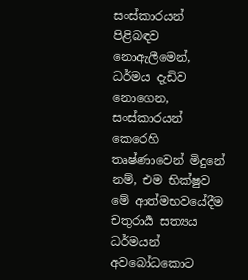සංස්කාරයන් පිළිබඳව නොඇලීමෙන්, ධර්මය දැඩිව නොගෙන, සංස්කාරයන් කෙරෙහි තෘෂ්ණාවෙන් මිදුනේ නම්, එම භික්ෂුව මේ ආත්මභවයේදීම චතුරාර්‍ය සත්‍යය ධර්මයන් අවබෝධකොට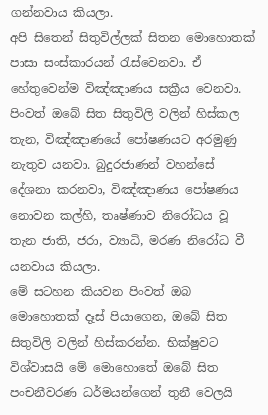ගන්නවාය කියලා.
අපි සිතෙන් සිතුවිල්ලක් සිතන මොහොතක් පාසා සංස්කාරයන් රැස්වෙනවා. ඒ හේතුවෙන්ම විඤ්ඤාණය සක්‍රීය වෙනවා. පිංවත් ඔබේ සිත සිතුවිලි වලින් හිස්කල තැන, විඤ්ඤාණයේ පෝෂණයට අරමුණු නැතුව යනවා. බුදුරජාණන් වහන්සේ දේශනා කරනවා, විඤ්ඤාණය පෝෂණය නොවන කල්හි, තෘෂ්ණාව නිරෝධය වූ තැන ජාති, ජරා, ව්‍යාධි, මරණ නිරෝධ වී යනවාය කියලා.
මේ සටහන කියවන පිංවත් ඔබ මොහොතක් දෑස් පියාගෙන, ඔබේ සිත සිතුවිලි වලින් හිස්කරන්න. භික්ෂුවට විශ්වාසයි මේ මොහොතේ ඔබේ සිත පංචනීවරණ ධර්මයන්ගෙන් තුනී වෙලයි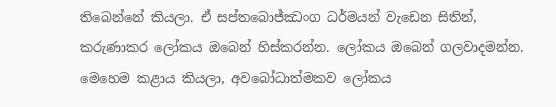තිබෙන්නේ කියලා. ඒ සප්තබොජ්ඣංග ධර්මයන් වැඩෙන සිතින්, කරුණාකර ලෝකය ඔබෙන් හිස්කරන්න. ලෝකය ඔබෙන් ගලවාදමන්න. මෙහෙම කළාය කියලා, අවබෝධාත්මකව ලෝකය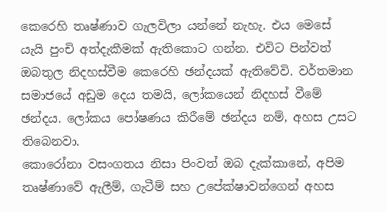කෙරෙහි තෘෂ්ණාව ගැලවිලා යන්නේ නැහැ. එය මෙසේ යැයි පුංචි අත්දැකීමක් ඇතිකොට ගන්න. එවිට පින්වත් ඔබතුල නිදහස්වීම කෙරෙහි ඡන්දයක් ඇතිවේවි. වර්තමාන සමාජයේ අඩුම දෙය තමයි, ලෝකයෙන් නිදහස් වීමේ ඡන්දය. ලෝකය පෝෂණය කිරීමේ ඡන්දය නම්, අහස උසට තිබෙනවා.
කොරෝනා වසංගතය නිසා පිංවත් ඔබ දැක්කානේ, අපිම තෘෂ්ණාවේ ඇලීම්, ගැටීම් සහ උපේක්ෂාවන්ගෙන් අහස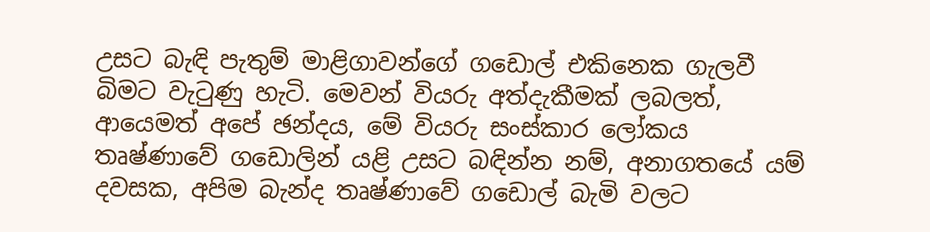උසට බැඳි පැතුම් මාළිගාවන්ගේ ගඩොල් එකිනෙක ගැලවී බිමට වැටුණු හැටි. මෙවන් වියරු අත්දැකීමක් ලබලත්, ආයෙමත් අපේ ඡන්දය, මේ වියරු සංස්කාර ලෝකය තෘෂ්ණාවේ ගඩොලින් යළි උසට බඳින්න නම්, අනාගතයේ යම් දවසක, අපිම බැන්ද තෘෂ්ණාවේ ගඩොල් බැමි වලට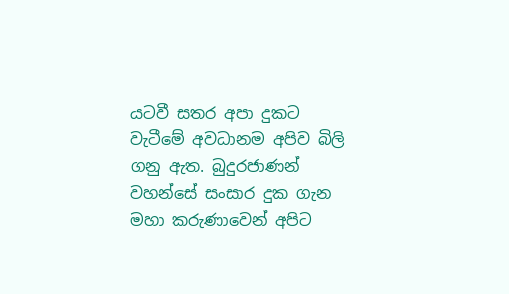යටවී සතර අපා දුකට වැටීමේ අවධානම අපිව බිලි ගනු ඇත. බුදුරජාණන් වහන්සේ සංසාර දුක ගැන මහා කරුණාවෙන් අපිට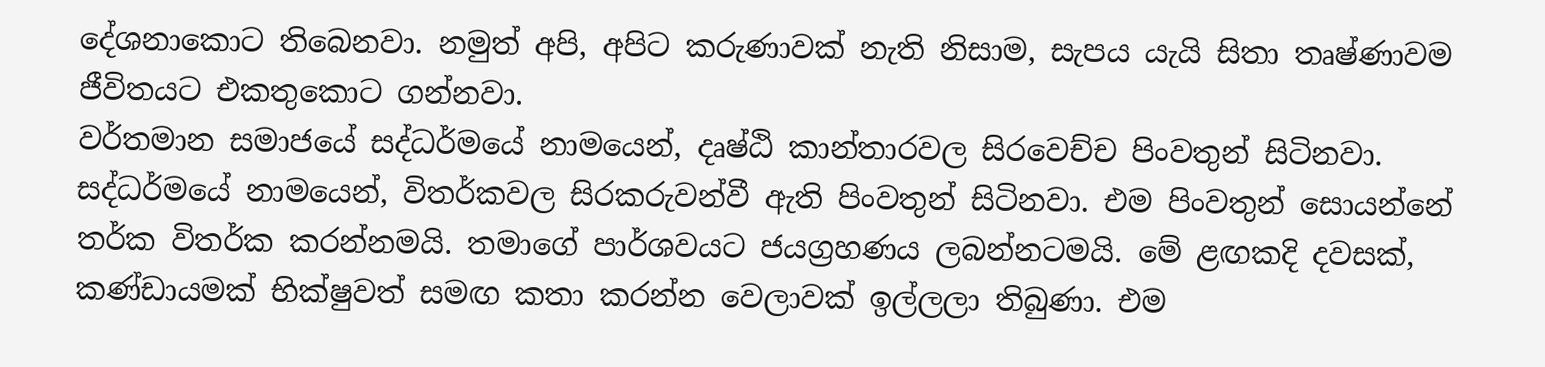දේශනාකොට තිබෙනවා. නමුත් අපි, අපිට කරුණාවක් නැති නිසාම, සැපය යැයි සිතා තෘෂ්ණාවම ජීවිතයට එකතුකොට ගන්නවා.
වර්තමාන සමාජයේ සද්ධර්මයේ නාමයෙන්, දෘෂ්ඨි කාන්තාරවල සිරවෙච්ච පිංවතුන් සිටිනවා. සද්ධර්මයේ නාමයෙන්, විතර්කවල සිරකරුවන්වී ඇති පිංවතුන් සිටිනවා. එම පිංවතුන් සොයන්නේ තර්ක විතර්ක කරන්නමයි. තමාගේ පාර්ශවයට ජයග්‍රහණය ලබන්නටමයි. මේ ළඟකදි දවසක්, කණ්ඩායමක් භික්ෂුවත් සමඟ කතා කරන්න වෙලාවක් ඉල්ලලා තිබුණා. එම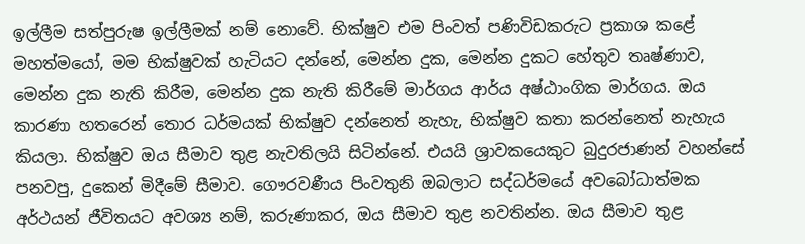ඉල්ලීම සත්පුරුෂ ඉල්ලීමක් නම් නොවේ. භික්ෂුව එම පිංවත් පණිවිඩකරුට ප්‍රකාශ කළේ මහත්මයෝ, මම භික්ෂුවක් හැටියට දන්නේ, මෙන්න දුක, මෙන්න දුකට හේතුව තෘෂ්ණාව, මෙන්න දුක නැති කිරීම, මෙන්න දුක නැති කිරීමේ මාර්ගය ආර්ය අෂ්ඨාංගික මාර්ගය. ඔය කාරණා හතරෙන් තොර ධර්මයක් භික්ෂුව දන්නෙත් නැහැ, භික්ෂුව කතා කරන්නෙත් නැහැය කියලා. භික්ෂුව ඔය සීමාව තුළ නැවතිලයි සිටින්නේ. එයයි ශ්‍රාවකයෙකුට බුදුරජාණන් වහන්සේ පනවපු, දුකෙන් මිදීමේ සීමාව. ගෞරවණීය පිංවතුනි ඔබලාට සද්ධර්මයේ අවබෝධාත්මක අර්ථයන් ජීවිතයට අවශ්‍ය නම්, කරුණාකර, ඔය සීමාව තුළ නවතින්න. ඔය සීමාව තුළ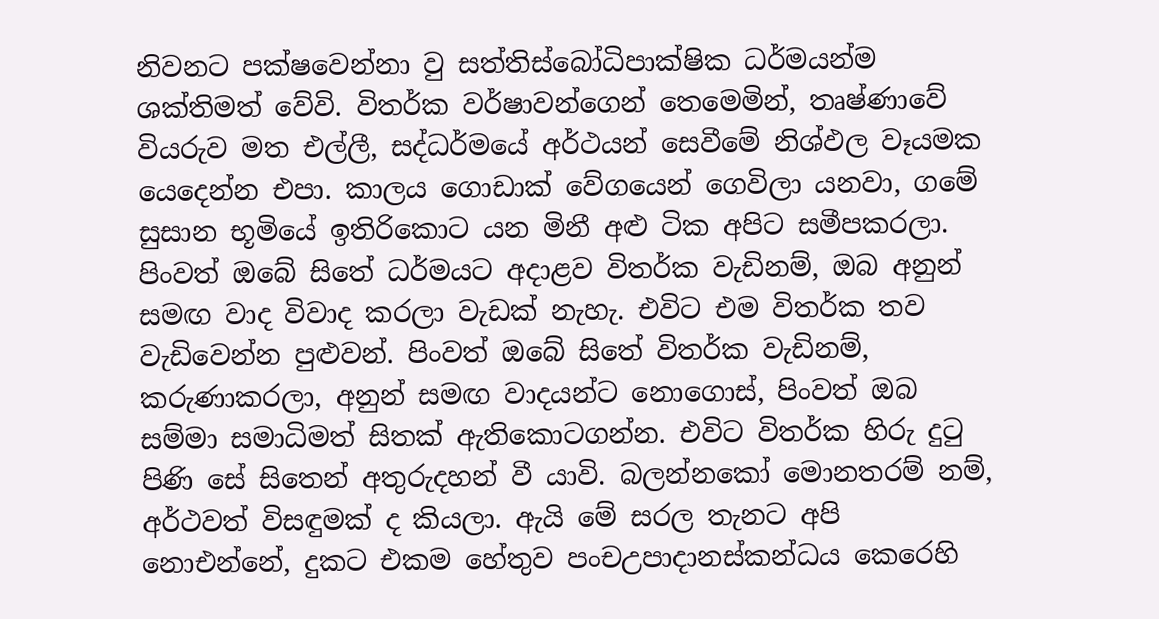නිවනට පක්ෂවෙන්නා වු සත්තිස්බෝධිපාක්ෂික ධර්මයන්ම ශක්තිමත් වේවි. විතර්ක වර්ෂාවන්ගෙන් තෙමෙමින්, තෘෂ්ණාවේ වියරුව මත එල්ලී, සද්ධර්මයේ අර්ථයන් සෙවීමේ නිශ්ඵල වෑයමක යෙදෙන්න එපා. කාලය ගොඩාක් වේගයෙන් ගෙවිලා යනවා, ගමේ සුසාන භූමියේ ඉතිරිකොට යන මිනී අළු ටික අපිට සමීපකරලා.
පිංවත් ඔබේ සිතේ ධර්මයට අදාළව විතර්ක වැඩිනම්, ඔබ අනුන් සමඟ වාද විවාද කරලා වැඩක් නැහැ. එවිට එම විතර්ක තව වැඩිවෙන්න පුළුවන්. පිංවත් ඔබේ සිතේ විතර්ක වැඩිනම්, කරුණාකරලා, අනුන් සමඟ වාදයන්ට නොගොස්, පිංවත් ඔබ සම්මා සමාධිමත් සිතක් ඇතිකොටගන්න. එවිට විතර්ක හිරු දුටු පිණි සේ සිතෙන් අතුරුදහන් වී යාවි. බලන්නකෝ මොනතරම් නම්, අර්ථවත් විසඳුමක් ද කියලා. ඇයි මේ සරල තැනට අපි නොඑන්නේ, දුකට එකම හේතුව පංචඋපාදානස්කන්ධය කෙරෙහි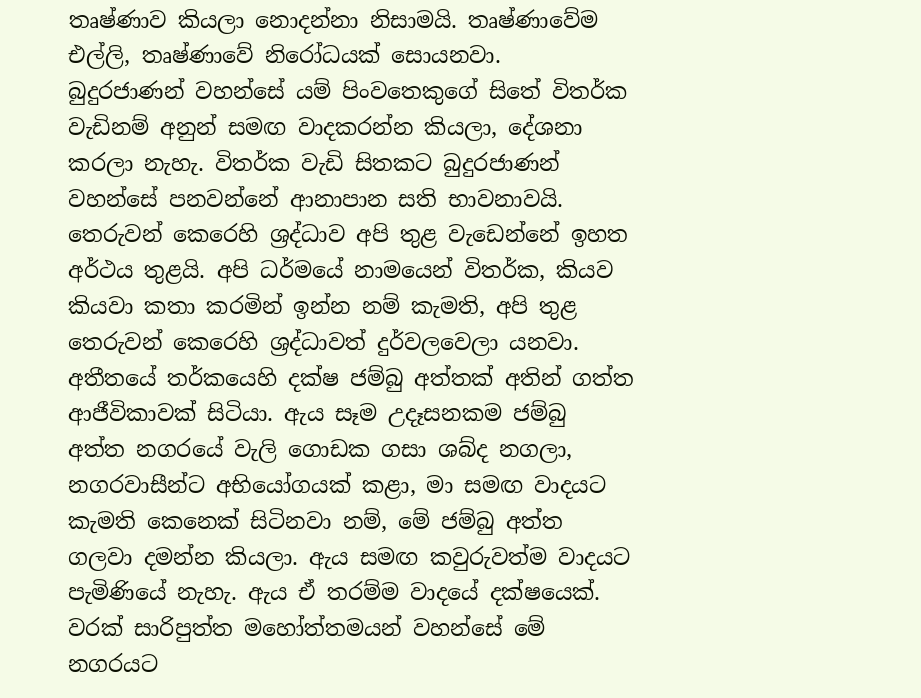තෘෂ්ණාව කියලා නොදන්නා නිසාමයි. තෘෂ්ණාවේම එල්ලි, තෘෂ්ණාවේ නිරෝධයක් සොයනවා.
බුදුරජාණන් වහන්සේ යම් පිංවතෙකුගේ සිතේ විතර්ක වැඩිනම් අනුන් සමඟ වාදකරන්න කියලා, දේශනා කරලා නැහැ. විතර්ක වැඩි සිතකට බුදුරජාණන් වහන්සේ පනවන්නේ ආනාපාන සති භාවනාවයි. තෙරුවන් කෙරෙහි ශ්‍රද්ධාව අපි තුළ වැඩෙන්නේ ඉහත අර්ථය තුළයි. අපි ධර්මයේ නාමයෙන් විතර්ක, කියව කියවා කතා කරමින් ඉන්න නම් කැමති, අපි තුළ තෙරුවන් කෙරෙහි ශ්‍රද්ධාවත් දුර්වලවෙලා යනවා.
අතීතයේ තර්කයෙහි දක්ෂ ජම්බු අත්තක් අතින් ගත්ත ආජීවිකාවක් සිටියා. ඇය සෑම උදෑසනකම ජම්බු අත්ත නගරයේ වැලි ගොඩක ගසා ශබ්ද නගලා, නගරවාසීන්ට අභියෝගයක් කළා, මා සමඟ වාදයට කැමති කෙනෙක් සිටිනවා නම්, මේ ජම්බු අත්ත ගලවා දමන්න කියලා. ඇය සමඟ කවුරුවත්ම වාදයට පැමිණියේ නැහැ. ඇය ඒ තරම්ම වාදයේ දක්ෂයෙක්.
වරක් සාරිපුත්ත මහෝත්තමයන් වහන්සේ මේ නගරයට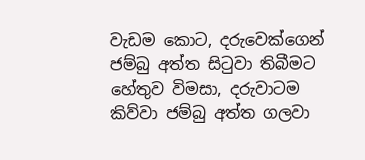වැඩම කොට, දරුවෙක්ගෙන් ජම්බු අත්ත සිටුවා තිබීමට හේතුව විමසා, දරුවාටම කිව්වා ජම්බු අත්ත ගලවා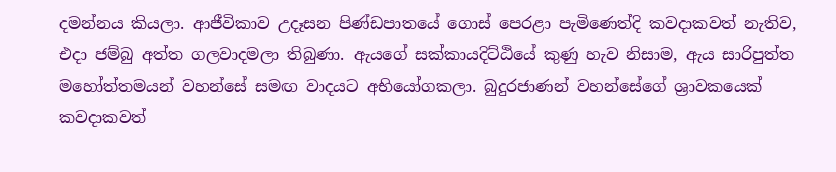දමන්නය කියලා. ආජීවිකාව උදෑසන පිණ්ඩපාතයේ ගොස් පෙරළා පැමිණෙත්දි කවදාකවත් නැතිව, එදා ජම්බු අත්ත ගලවාදමලා තිබුණා. ඇයගේ සක්කායදිට්ඨියේ කුණු හැව නිසාම, ඇය සාරිපුත්ත මහෝත්තමයන් වහන්සේ සමඟ වාදයට අභියෝගකලා. බුදුරජාණන් වහන්සේගේ ශ්‍රාවකයෙක් කවදාකවත්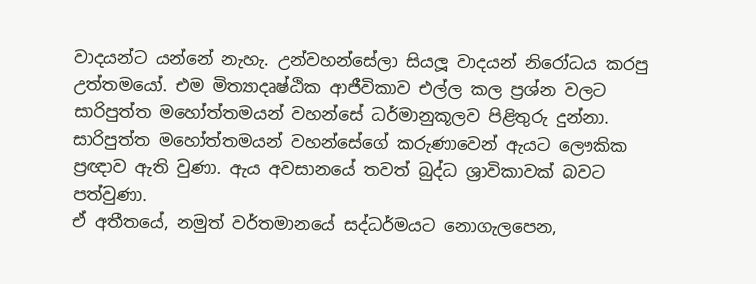වාදයන්ට යන්නේ නැහැ. උන්වහන්සේලා සියලූ වාදයන් නිරෝධය කරපු උත්තමයෝ. එම මිත්‍යාදෘෂ්ඨික ආජීවිකාව එල්ල කල ප්‍රශ්න වලට සාරිපුත්ත මහෝත්තමයන් වහන්සේ ධර්මානුකූලව පිළිතුරු දුන්නා. සාරිපුත්ත මහෝත්තමයන් වහන්සේගේ කරුණාවෙන් ඇයට ලෞකික ප්‍රඥාව ඇති වුණා. ඇය අවසානයේ තවත් බුද්ධ ශ්‍රාවිකාවක් බවට පත්වුණා.
ඒ අතීතයේ, නමුත් වර්තමානයේ සද්ධර්මයට නොගැලපෙන,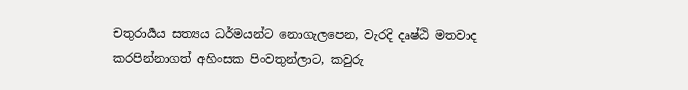චතුරාර්‍යය සත්‍යය ධර්මයන්ට නොගැලපෙන, වැරදි දෘෂ්ඨි මතවාද කරපින්නාගත් අහිංසක පිංවතුන්ලාට, කවුරු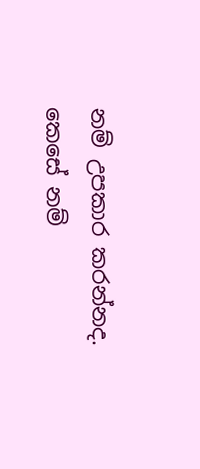නම් උපකාර කරන්නද. කෙසේ නම්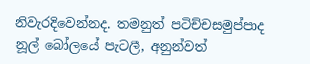නිවැරදිවෙන්නද. තමනුත් පටිච්චසමුප්පාද නූල් බෝලයේ පැටලී, අනුන්වත්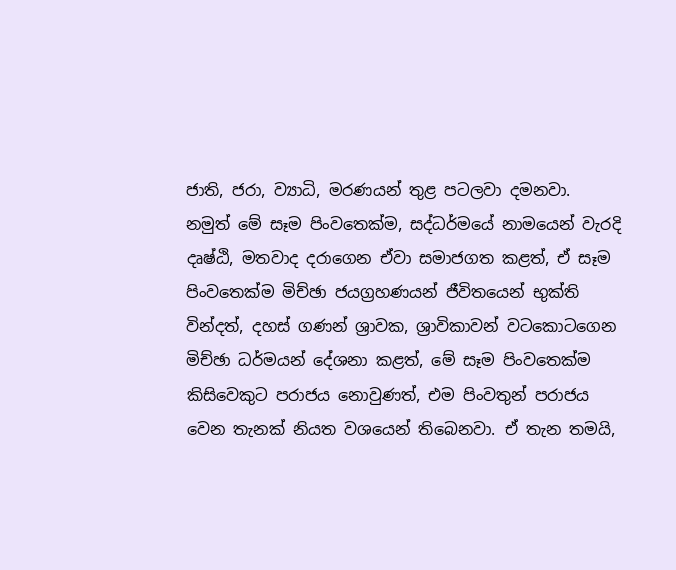ජාති, ජරා, ව්‍යාධි, මරණයන් තුළ පටලවා දමනවා.
නමුත් මේ සෑම පිංවතෙක්ම, සද්ධර්මයේ නාමයෙන් වැරදි දෘෂ්ඨි, මතවාද දරාගෙන ඒවා සමාජගත කළත්, ඒ සෑම පිංවතෙක්ම මිච්ඡා ජයග්‍රහණයන් ජීවිතයෙන් භුක්ති වින්දත්, දහස් ගණන් ශ්‍රාවක, ශ්‍රාවිකාවන් වටකොටගෙන මිච්ඡා ධර්මයන් දේශනා කළත්, මේ සෑම පිංවතෙක්ම කිසිවෙකුට පරාජය නොවුණත්, එම පිංවතුන් පරාජය වෙන තැනක් නියත වශයෙන් තිබෙනවා. ඒ තැන තමයි,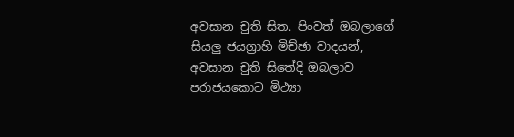අවසාන චුති සිත. පිංවත් ඔබලාගේ සියලු ජයග්‍රාහි මිච්ඡා වාදයන්, අවසාන චුති සිතේදි ඔබලාව පරාජයකොට මිථ්‍යා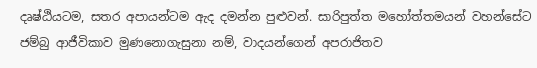දෘෂ්ඨියටම, සතර අපායන්ටම ඇද දමන්න පුළුවන්. සාරිපුත්ත මහෝත්තමයන් වහන්සේට ජම්බු ආජීවිකාව මුණනොගැසුනා නම්, වාදයන්ගෙන් අපරාජිතව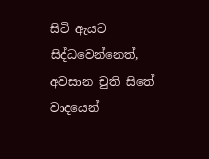සිටි ඇයට සිද්ධවෙන්නෙත්, අවසාන චුති සිතේ වාදයෙන්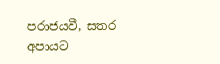පරාජයවී, සතර අපායට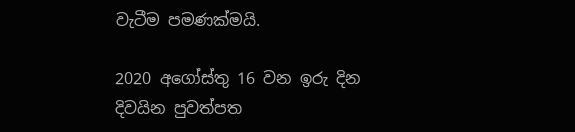වැටීම පමණක්මයි.

2020 අගෝස්තු 16 වන ඉරු දින දිවයින පුවත්පත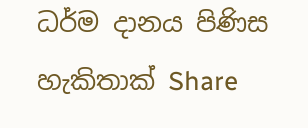ධර්ම දානය පිණිස හැකිතාක් Share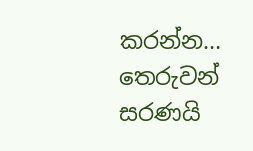කරන්න…
තෙරුවන් සරණයි